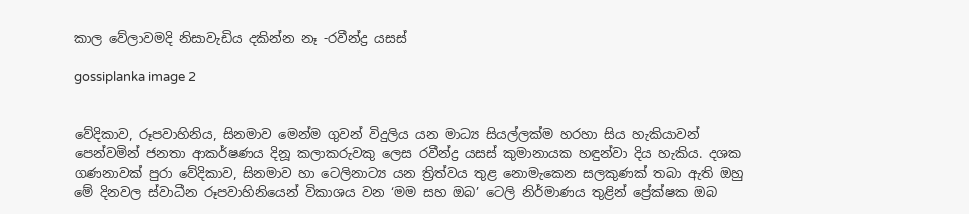කාල වේලාවමදි නිසාවැඩිය දකින්න නෑ -රවීන්ද්‍ර යසස්

gossiplanka image 2


වේදිකාව, රූපවාහිනිය, සිනමාව මෙන්ම ගුවන් විදුලිය යන මාධ්‍ය සියල්ලක්ම හරහා සිය හැකියාවන් පෙන්වමින් ජනතා ආකර්ෂණය දිනූ කලාකරුවකු ලෙස රවීන්ද්‍ර යසස් කුමානායක හඳුන්වා දිය හැකිය. දශක ගණනාවක් පුරා වේදිකාව, සිනමාව හා ටෙලිනාට්‍ය යන ත්‍රිත්වය තුළ නොමැකෙන සලකුණක් තබා ඇති ඔහු මේ දිනවල ස්වාධීන රූපවාහිනියෙන් විකාශය වන ‘මම සහ ඔබ’ ටෙලි නිර්මාණය තුළින් ප්‍රේක්ෂක ඔබ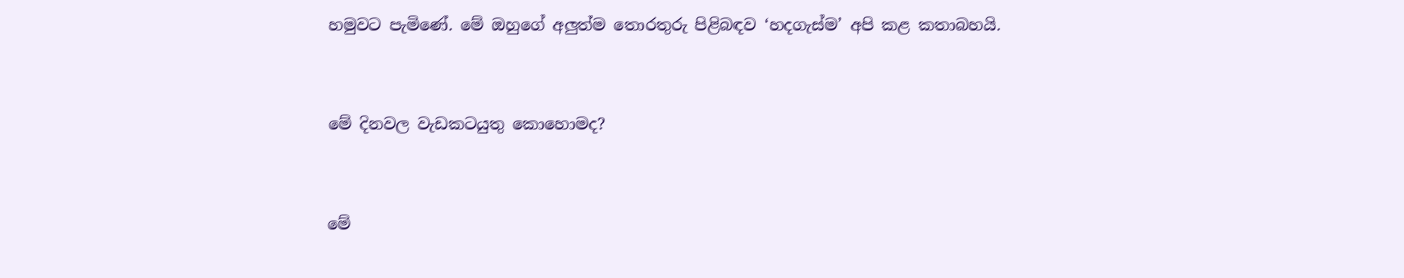හමුවට පැමිණේ. මේ ඔහුගේ අලුත්ම තොරතුරු පිළිබඳව ‘හදගැස්ම’ අපි කළ කතාබහයි.


මේ දිනවල වැඩකටයුතු කොහොමද?


මේ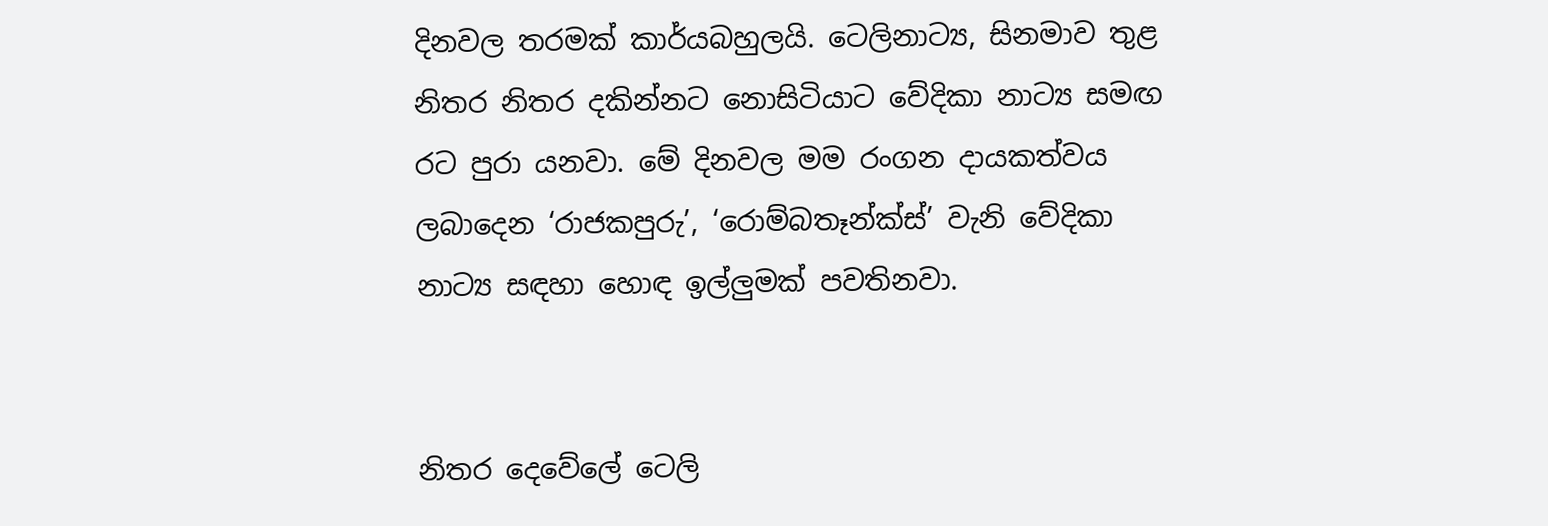දිනවල තරමක් කාර්යබහුලයි. ටෙලිනාට්‍ය, සිනමාව තුළ නිතර නිතර දකින්නට නොසිටියාට වේදිකා නාට්‍ය සමඟ රට පුරා යනවා. මේ දිනවල මම රංගන දායකත්වය ලබාදෙන ‘රාජකපුරු’, ‘රොම්බතෑන්ක්ස්’ වැනි වේදිකා නාට්‍ය සඳහා හොඳ ඉල්ලුමක් පවතිනවා.


නිතර දෙවේලේ ටෙලි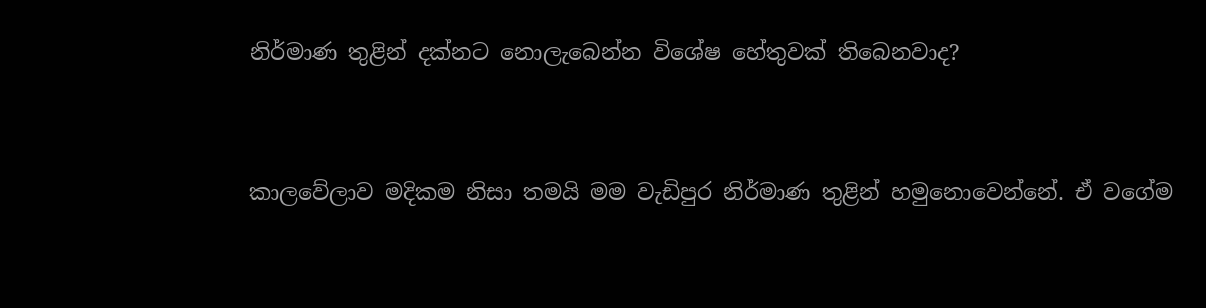නිර්මාණ තුළින් දක්නට නොලැබෙන්න විශේෂ හේතුවක් තිබෙනවාද?


කාලවේලාව මදිකම නිසා තමයි මම වැඩිපුර නිර්මාණ තුළින් හමුනොවෙන්නේ. ඒ වගේම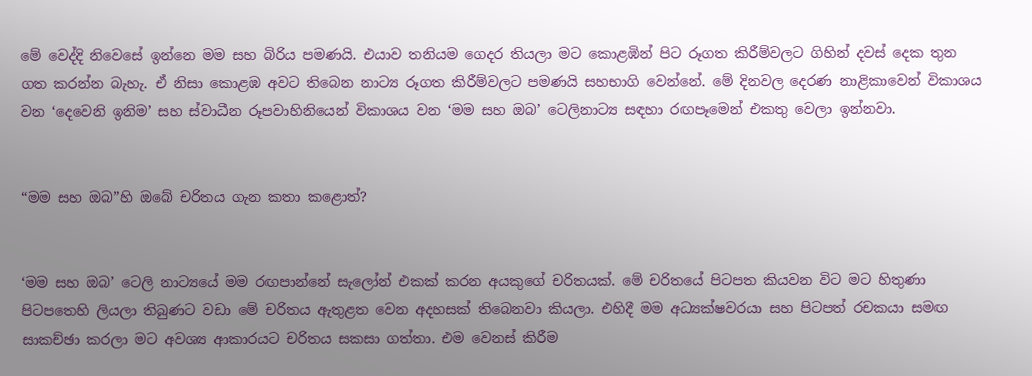මේ වෙද්දි නිවෙසේ ඉන්නෙ මම සහ බිරිය පමණයි. එයාව තනියම ගෙදර තියලා මට කොළඹින් පිට රූගත කිරීම්වලට ගිහින් දවස් දෙක තුන ගත කරන්න බැහැ. ඒ නිසා කොළඹ අවට තිබෙන නාට්‍ය රූගත කිරීම්වලට පමණයි සහභාගි වෙන්නේ. මේ දිනවල දෙරණ නාළිකාවෙන් විකාශය වන ‘දෙවෙනි ඉනිම’ සහ ස්වාධීන රූපවාහිනියෙන් විකාශය වන ‘මම සහ ඔබ’ ටෙලිනාට්‍ය සඳහා රඟපෑමෙන් එකතු වෙලා ඉන්නවා.


“මම සහ ඔබ”හි ඔබේ චරිතය ගැන කතා කළොත්?


‘මම සහ ඔබ’ ටෙලි නාට්‍යයේ මම රඟපාන්නේ සැලෝන් එකක් කරන අයකුගේ චරිතයක්. මේ චරිතයේ පිටපත කියවන විට මට හිතුණා පිටපතෙහි ලියලා තිබුණට වඩා මේ චරිතය ඇතුළත වෙන අදහසක් තිබෙනවා කියලා. එහිදී මම අධ්‍යක්ෂවරයා සහ පිටපත් රචකයා සමඟ සාකච්ඡා කරලා මට අවශ්‍ය ආකාරයට චරිතය සකසා ගත්තා. එම වෙනස් කිරීම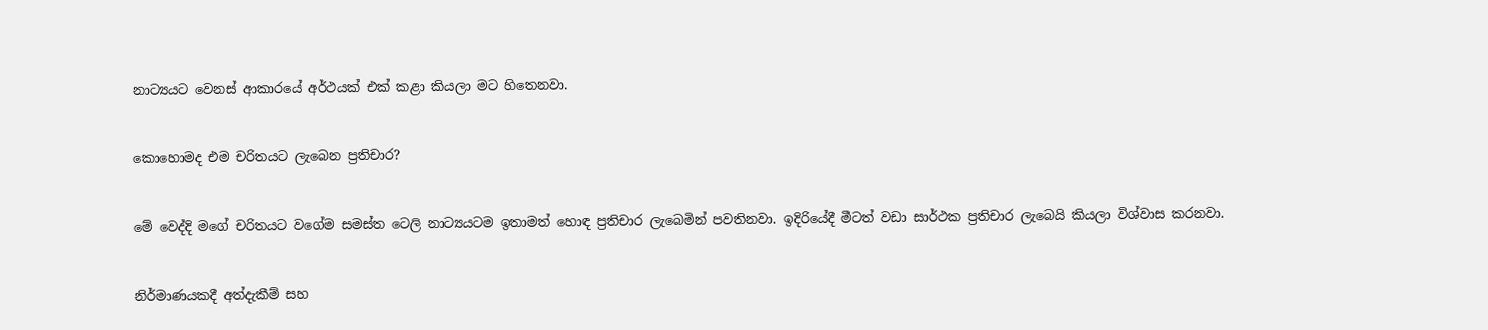නාට්‍යයට වෙනස් ආකාරයේ අර්ථයක් එක් කළා කියලා මට හිතෙනවා.


කොහොමද එම චරිතයට ලැබෙන ප්‍රතිචාර?


මේ වෙද්දි මගේ චරිතයට වගේම සමස්ත ටෙලි නාට්‍යයටම ඉතාමත් හොඳ ප්‍රතිචාර ලැබෙමින් පවතිනවා. ඉදිරියේදී මීටත් වඩා සාර්ථක ප්‍රතිචාර ලැබෙයි කියලා විශ්වාස කරනවා.


නිර්මාණයකදී අත්දැකීම් සහ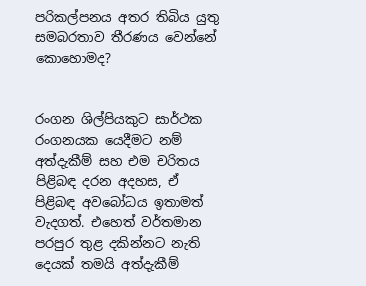පරිකල්පනය අතර තිබිය යුතු සමබරතාව තීරණය වෙන්නේ කොහොමද?


රංගන ශිල්පියකුට සාර්ථක රංගනයක යෙදීමට ‍නම් අත්දැකීම් සහ එම චරිතය පිළිබඳ දරන අදහස, ඒ පිළිබඳ අවබෝධය ඉතාමත් වැදගත්. එහෙත් වර්තමාන පරපුර තුළ දකින්නට නැති දෙයක් තමයි අත්දැකීම්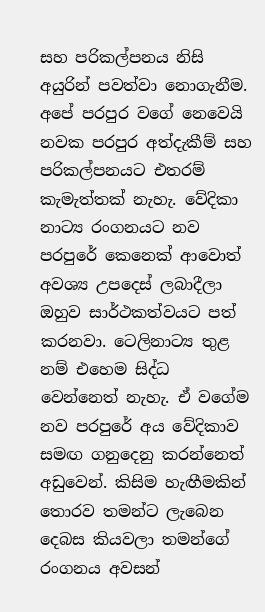සහ පරිකල්පනය නිසි අයුරින් පවත්වා නොගැනීම. අපේ පරපුර වගේ නෙවෙයි නවක පරපුර අත්දැකීම් සහ පරිකල්පනයට එතරම් කැමැත්තක් නැහැ. වේදිකා නාට්‍ය රංගනයට නව පරපුරේ කෙනෙක් ආවොත් අවශ්‍ය උපදෙස් ලබාදීලා ඔහුව සාර්ථකත්වයට පත් කරනවා. ටෙලිනාට්‍ය තුළ නම් එහෙම සිද්ධ වෙන්නෙත් නැහැ. ඒ වගේම නව පරපුරේ අය වේදිකාව සමඟ ගනුදෙනු කරන්නෙත් අඩුවෙන්. කිසිම හැඟීමකින් තොරව තමන්ට ලැබෙන දෙබස කියවලා තමන්ගේ රංගනය අවසන්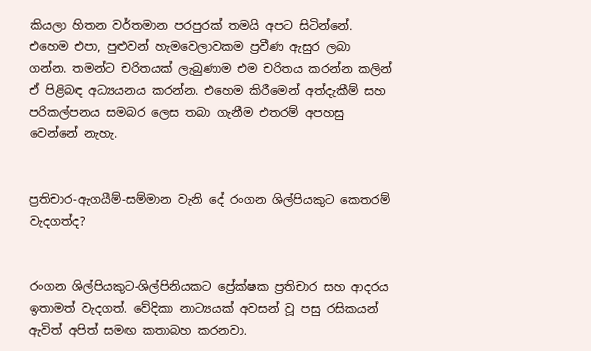කියලා හිතන වර්තමාන පරපුරක් තමයි අපට සිටින්නේ. එහෙම එපා, පුළුවන් හැමවෙලාවකම ප්‍රවීණ ඇසුර ලබා ගන්න. තමන්ට චරිතයක් ලැබුණාම එම චරිතය කරන්න කලින් ඒ පිළිබඳ අධ්‍යයනය කරන්න. එහෙම කිරීමෙන් අත්දැකීම් සහ පරිකල්පනය සමබර ලෙස තබා ගැනීම එතරම් අපහසු වෙන්නේ නැහැ.


ප්‍රතිචාර-ඇගයීම්-සම්මාන වැනි දේ රංගන ශිල්පියකුට කෙතරම් වැදගත්ද?


රංගන ශිල්පියකුට-ශිල්පිනියකට ප්‍රේක්ෂක ප්‍රතිචාර සහ ආදරය ඉතාමත් වැදගත්. වේදිකා නාට්‍යයක් අවසන් වූ පසු රසිකයන් ඇවිත් අපිත් සමඟ කතාබහ කරනවා.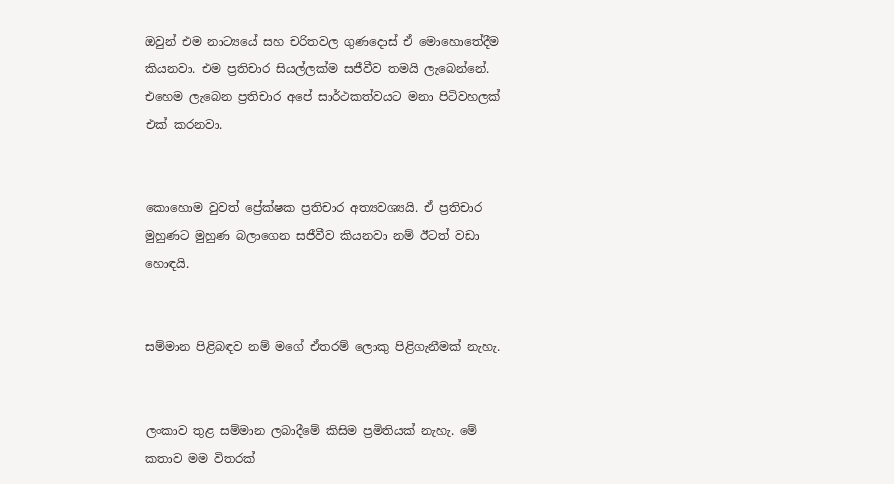ඔවුන් එම නාට්‍යයේ සහ චරිතවල ගුණදොස් ‍ඒ මොහොතේදීම කියනවා. එම ප්‍රතිචාර සියල්ලක්ම සජීවීව තමයි ලැබෙන්නේ. එහෙම ලැබෙන ප්‍රතිචාර අපේ සාර්ථකත්වයට මනා පිටිවහලක් එක් කරනවා.


කොහොම වුවත් ප්‍රේක්ෂක ප්‍රතිචාර අත්‍යවශ්‍යයි. ඒ ප්‍රතිචාර මුහුණට මුහුණ බලාගෙන සජීවීව කියනවා නම් ඊටත් වඩා හොඳයි.


සම්මාන පිළිබඳව නම් මගේ ඒතරම් ලොකු පිළිගැනීමක් නැහැ.


ලංකාව තුළ සම්මාන ලබාදීමේ කිසිම ප්‍රමිතියක් නැහැ. මේ කතාව මම විතරක්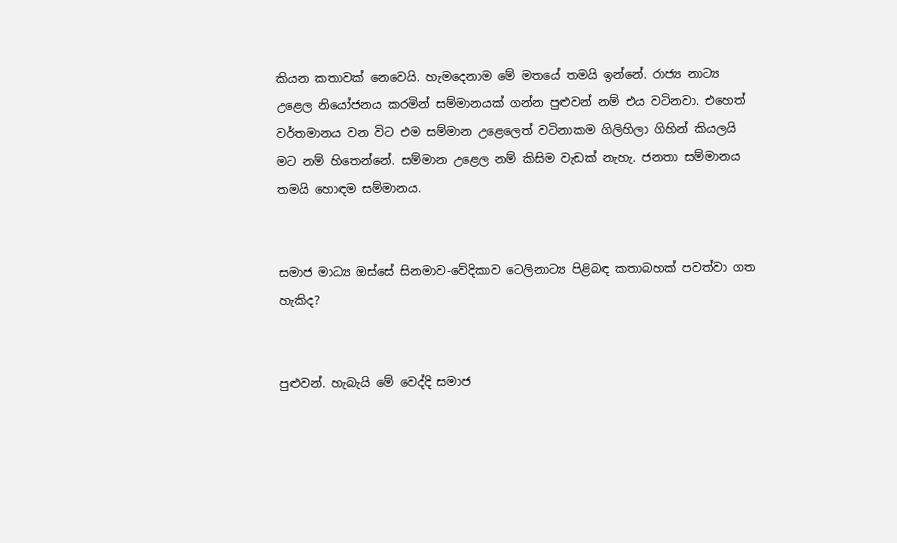කියන ‍කතාවක් නෙවෙයි. හැමදෙනාම මේ මතයේ තමයි ඉන්නේ. රාජ්‍ය නාට්‍ය උළෙල නියෝජනය කරමින් සම්මානයක් ගන්න පුළුවන් නම් එය වටිනවා. එහෙත් වර්තමානය වන විට එම සම්මාන උළෙලෙත් වටිනාකම ගිලිහිලා ගිහින් කියලයි මට නම් හිතෙන්නේ. සම්මාන උළෙල නම් කිසිම වැඩක් නැහැ. ජනතා සම්මානය තමයි හොඳම සම්මානය.


සමාජ මාධ්‍ය ඔස්සේ සිනමාව-වේදිකාව ටෙලිනාට්‍ය පිළිබඳ කතාබහක් පවත්වා ගත හැකිද?


පුළුවන්. හැබැයි මේ වෙද්දි සමාජ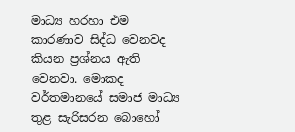මාධ්‍ය හරහා එම කාරණාව සිද්ධ වෙනවද කියන ප්‍රශ්නය ඇති වෙනවා. මොකද වර්තමානයේ සමාජ මාධ්‍ය තුළ සැරිසරන බොහෝ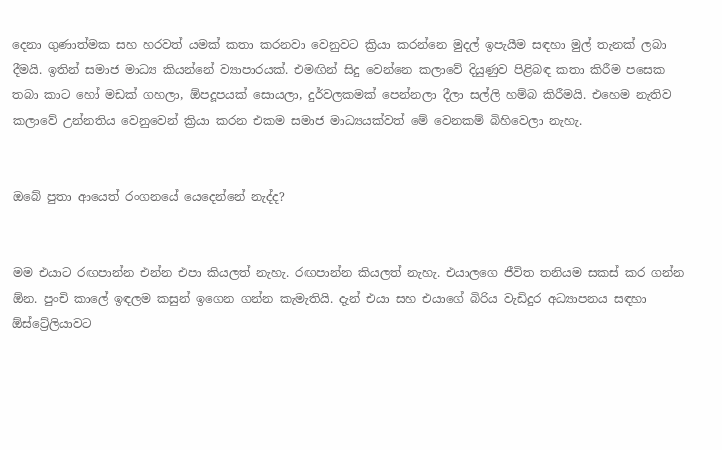දෙනා ගුණාත්මක සහ හරවත් යමක් කතා කරනවා වෙනුවට ක්‍රියා කරන්නෙ මුදල් ඉපැයීම සඳහා මුල් තැනක් ලබා දීමයි. ඉතින් සමාජ මාධ්‍ය කියන්නේ ව්‍යාපාරයක්. එමඟින් සිදු වෙන්නෙ කලාවේ දියුණුව පිළිබඳ කතා කිරීම පසෙක තබා කාට හෝ මඩක් ගහලා, ඕපදූපයක් සොයලා, දුර්වලකමක් පෙන්නලා දීලා සල්ලි හම්බ කිරීමයි. එහෙම නැතිව කලාවේ උන්නතිය වෙනුවෙන් ක්‍රියා කරන එකම සමාජ මාධ්‍යයක්වත් මේ වෙනකම් බිහිවෙලා නැහැ.


ඔබේ පුතා ආයෙත් රංගනයේ යෙදෙන්නේ නැද්ද?


මම එයාට රඟපාන්න එන්න එපා කියලත් නැහැ. රඟපාන්න කියලත් නැහැ. එයාලගෙ ජීවිත තනියම සකස් කර ගන්න ඕන. පුංචි කාලේ ඉඳලම කසුන් ඉගෙන ගන්න කැමැතියි. දැන් එයා සහ එයාගේ බිරිය වැඩිදුර අධ්‍යාපනය සඳහා ඕස්‍ට්‍රේලියා‍වට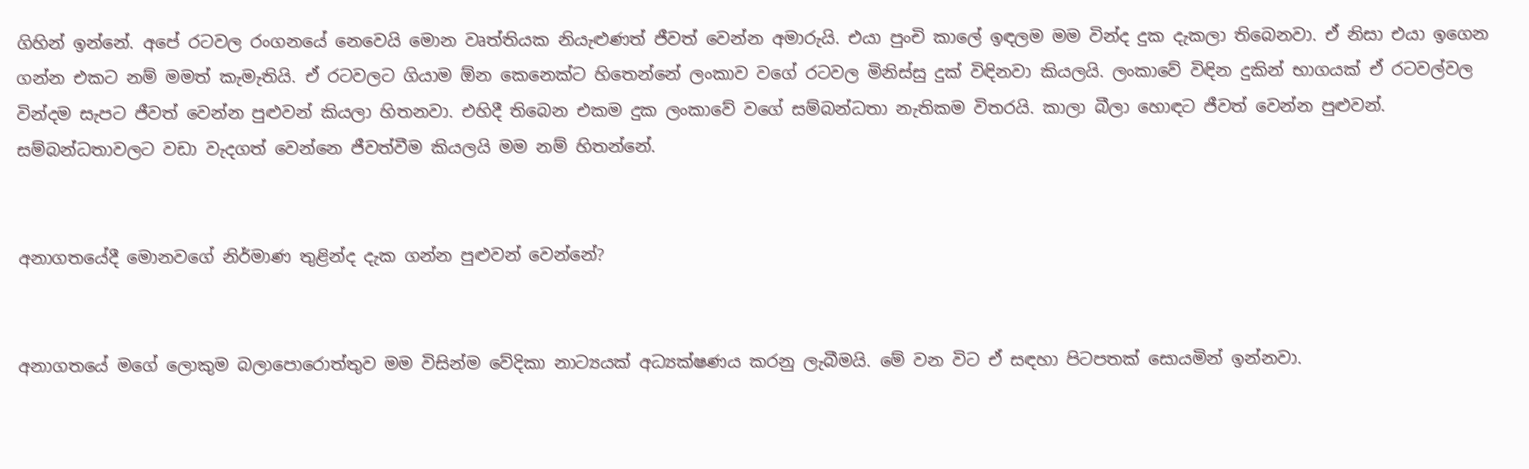ගිහින් ඉන්නේ. අපේ රටවල රංගනයේ නෙවෙයි මොන වෘත්තියක නියැළුණත් ජීවත් වෙන්න අමාරුයි. එයා පුංචි කාලේ ඉඳලම මම වින්ද දුක දැකලා තිබෙනවා. ඒ නිසා එයා ඉගෙන ගන්න එකට නම් මමත් කැමැතියි. ඒ රටවලට ගියාම ඕන කෙනෙක්ට හිතෙන්නේ ලංකාව වගේ රටවල මිනිස්සු දුක් විඳිනවා කියලයි. ලංකාවේ විඳින දුකින් භාගයක් ඒ රටවල්වල වින්දම සැපට ජීවත් වෙන්න පුළුවන් කියලා හිතනවා. එහිදී තිබෙන එකම දුක ලංකාවේ වගේ සම්බන්ධතා නැතිකම විතරයි. කාලා බීලා හොඳට ජීවත් වෙන්න පුළුවන්. සම්බන්ධතාවලට වඩා වැදගත් වෙන්නෙ ජීවත්වීම කියලයි මම නම් හිතන්නේ.


අනාගතයේදී මොනවගේ නිර්මාණ තුළින්ද දැක ගන්න පුළුවන් වෙන්නේ?


අනාගතයේ මගේ ලොකුම බලාපොරොත්තුව මම විසින්ම වේදිකා නාට්‍යයක් අධ්‍යක්ෂණය කරනු ලැබීමයි. මේ වන විට ඒ සඳහා පිටපතක් සොයමින් ඉන්නවා.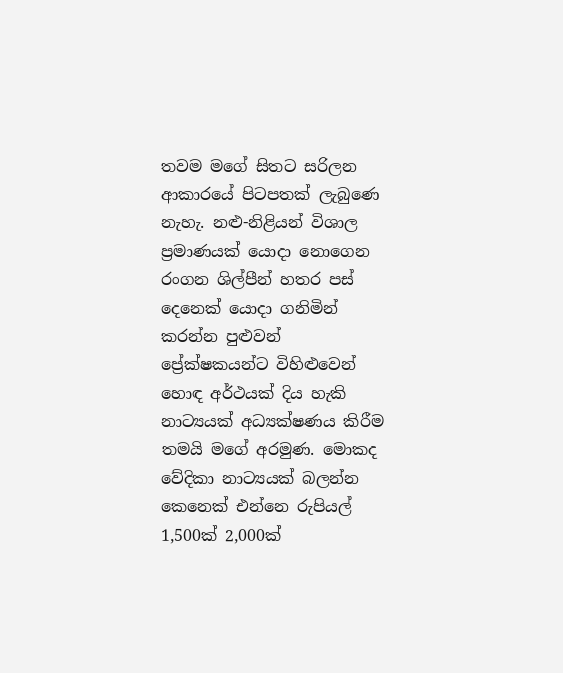තවම මගේ සිතට සරිලන ආකාරයේ පිටපතක් ලැබුණෙ නැහැ. නළු-නිළියන් විශාල ප්‍රමාණයක් යොදා නොගෙන රංගන ශිල්පීන් හතර පස් දෙනෙක් යොදා ගනිමින් කරන්න පුළුවන් ප්‍රේක්ෂකයන්ට විහිළුවෙන් හොඳ අර්ථයක් දිය හැකි නාට්‍යයක් අධ්‍යක්ෂණය කිරීම තමයි මගේ අරමුණ. මොකද වේදිකා නාට්‍යයක් බලන්න කෙනෙක් එන්නෙ රුපියල් 1,500ක් 2,000ක්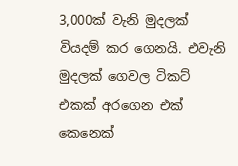3,000ක් වැනි මුදලක් වියදම් කර ගෙනයි. එවැනි මුදලක් ගෙවල ටිකට් එකක් අරගෙන එක් කෙනෙක්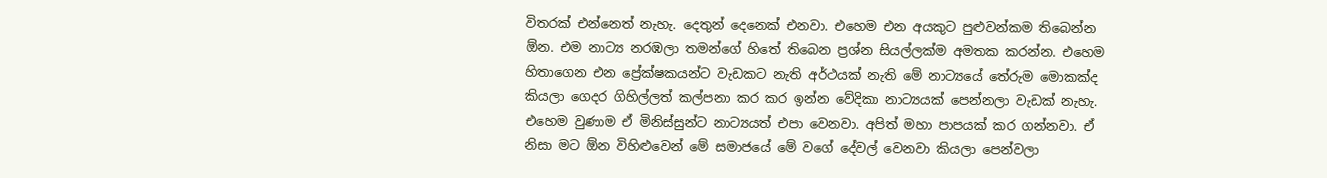විතරක් එන්නෙත් නැහැ. දෙතුන් දෙනෙක් එනවා. එහෙම එන අයකුට පුළුවන්කම තිබෙන්න ඕන. එම නාට්‍ය නරඹලා තමන්ගේ හිතේ තිබෙන ප්‍රශ්න සියල්ලක්ම අමතක කරන්න. එහෙම හිතාගෙන එන ප්‍රේක්ෂකයන්ට වැඩකට නැති අර්ථයක් නැති මේ නාට්‍යයේ තේරුම මොකක්ද කියලා ගෙදර ගිහිල්ලත් කල්පනා කර කර ඉන්න වේදිකා නාට්‍යයක් පෙන්නලා වැඩක් නැහැ. එහෙම වුණාම ඒ මිනිස්සුන්ට නාට්‍යයත් එපා වෙනවා. අපිත් මහා පාපයක් කර ගන්නවා. ඒ නිසා මට ඕන විහිළුවෙන් මේ සමාජයේ මේ වගේ දේවල් වෙනවා කියලා පෙන්වලා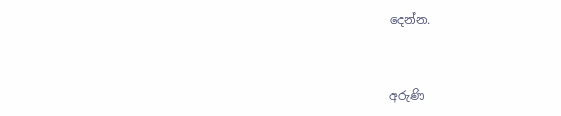දෙන්න.


අරුණි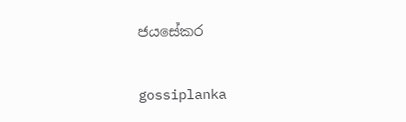ජයසේකර

gossiplanka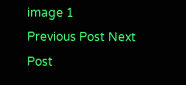image 1
Previous Post Next Post